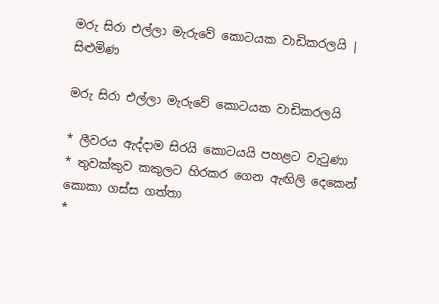මරු සිරා එල්ලා මැරුවේ කොටයක වාඩිකරලයි | සිළුමිණ

මරු සිරා එල්ලා මැරුවේ කොටයක වාඩිකරලයි

* ලීවරය ඇද්දාම සිරයි කොටයයි පහළට වැටුණා
* තුවක්කුව කකුලට හිරකර ගෙන ඇඟිලි දෙකෙන් කොකා ගස්ස ගත්තා
*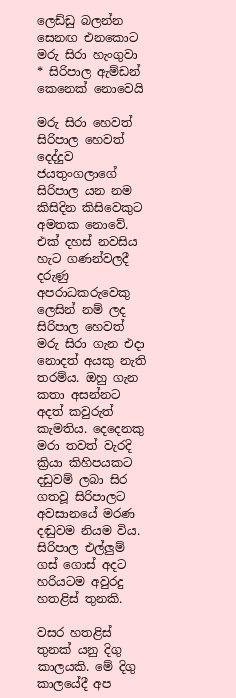ලෙඩ්ඩු බලන්න සෙනඟ එනකොට මරු සිරා හැංගුවා
* සිරිපාල ඇම්ඩන් කෙනෙක් නොවෙයි

මරු සිරා හෙවත් සිරිපාල හෙවත් දෙද්දුව ජයතුංගලාගේ සිරිපාල යන නම කිසිදින කිසිවෙකුට අමතක නොවේ. එක් දහස් නවසිය හැට ගණන්වලදී දරුණු අපරාධකරුවෙකු ලෙසින් නම් ලද සිරිපාල හෙවත් මරු සිරා ගැන එදා නොදත් අයකු නැති තරම්ය. ඔහු ගැන කතා අසන්නට අදත් කවුරුත් කැමතිය. දෙදෙනකු මරා තවත් වැරදි ක්‍රියා කිහිපයකට දඩුවම් ලබා සිර ගතවූ සිරිපාලට අවසානයේ මරණ දඬුවම නියම විය. සිරිපාල එල්ලුම් ගස් ගොස් අදට හරියටම අවුරදු හතළිස් තුනකි.

වසර හතළිස් තුනක් යනු දිගු කාලයකි. මේ දිගු කාලයේදී අප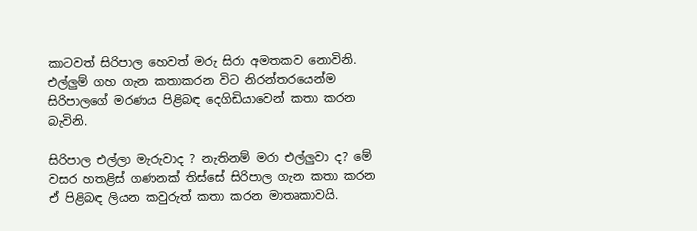කාටවත් සිරිපාල හෙවත් මරු සිරා අමතකව නොවිනි. එල්ලුම් ගහ ගැන කතාකරන විට නිරන්තරයෙන්ම සිරිපාලගේ මරණය පිළිබඳ දෙගිඩියාවෙන් කතා කරන බැවිනි.

සිරිපාල එල්ලා මැරුවාද ? නැතිනම් මරා එල්ලුවා ද? මේ වසර හතළිස් ගණනක් තිස්සේ සිරිපාල ගැන කතා කරන ඒ පිළිබඳ ලියන කවුරුත් කතා කරන මාතෘකාවයි.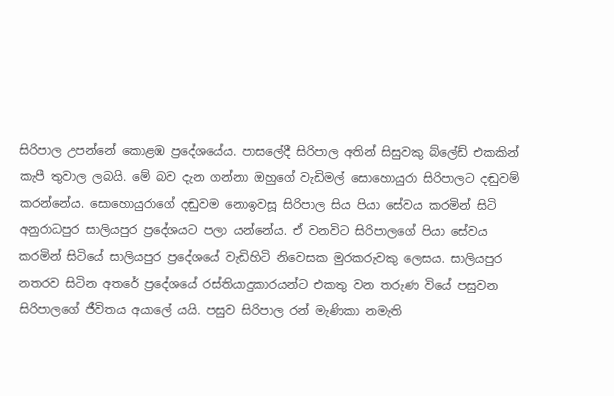සිරිපාල උපන්නේ කොළඹ ප්‍රදේශයේය. පාසලේදී සිරිපාල අතින් සිසුවකු බ්ලේඩ් එකකින් කැපී තුවාල ලබයි. මේ බව දැන ගන්නා ඔහුගේ වැඩිමල් සොහොයුරා සිරිපාලට දඬුවම් කරන්නේය. සොහොයුරාගේ දඬුවම නොඉවසූ සිරිපාල සිය පියා සේවය කරමින් සිටි අනුරාධපුර සාලියපුර ප්‍රදේශයට පලා යන්නේය. ඒ වනවිට සිරිපාලගේ පියා සේවය කරමින් සිටියේ සාලියපුර ප්‍රදේශයේ වැඩිහිටි නිවෙසක මුරකරුවකු ලෙසය. සාලියපුර නතරව සිටින අතරේ ප්‍රදේශයේ රස්තියාදුකාරයන්ට එකතු වන තරුණ වියේ පසුවන සිරිපාලගේ ජීවිතය අයාලේ යයි. පසුව සිරිපාල රන් මැණිකා නමැති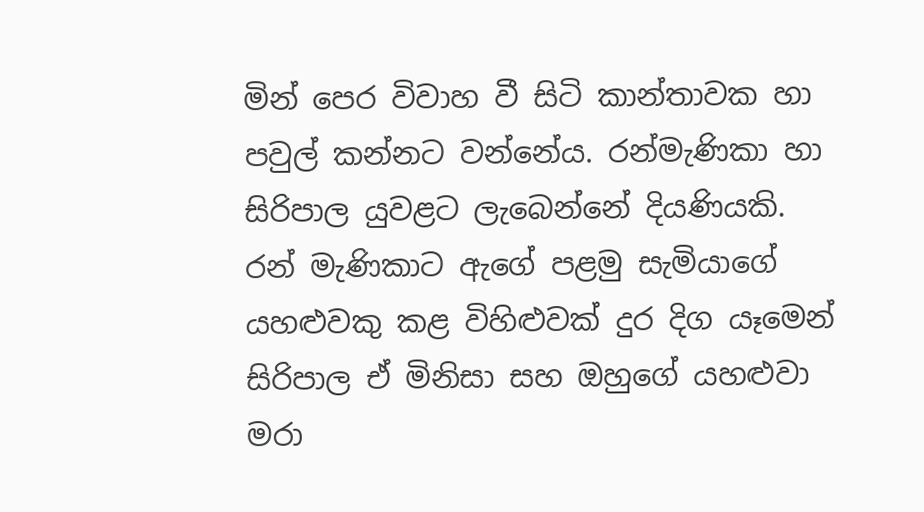මින් පෙර විවාහ වී සිටි කාන්තාවක හා පවුල් කන්නට වන්නේය. රන්මැණිකා හා සිරිපාල යුවළට ලැබෙන්නේ දියණියකි. රන් මැණිකාට ඇගේ පළමු සැමියාගේ යහළුවකු කළ විහිළුවක් දුර දිග යෑමෙන් සිරිපාල ඒ මිනිසා සහ ඔහුගේ යහළුවා මරා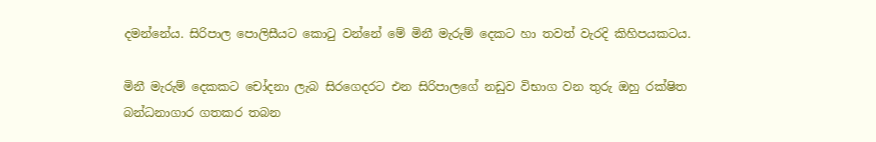දමන්නේය. සිරිපාල පොලිසීයට කොටු වන්නේ මේ මිනී මැරුම් දෙකට හා තවත් වැරදි කිහිපයකටය.

මිනී මැරුම් දෙකකට චෝදනා ලැබ සිරගෙදරට එන සිරිපාලගේ නඩුව විභාග වන තුරු ඔහු රක්ෂිත බන්ධනාගාර ගතකර තබන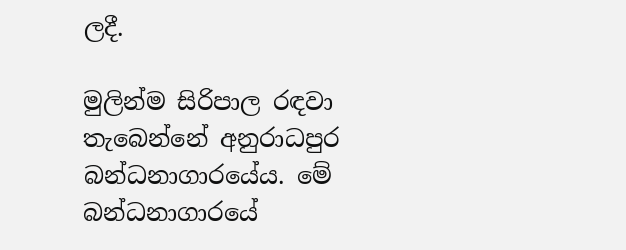ලදී.

මුලින්ම සිරිපාල රඳවා තැබෙන්නේ අනුරාධපුර බන්ධනාගාරයේය. මේ බන්ධනාගාරයේ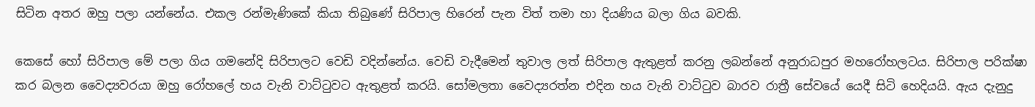සිටින අතර ඔහු පලා යන්නේය. එකල රන්මැණිකේ කියා තිබුණේ සිරිපාල හිරෙන් පැන විත් තමා හා දියණිය බලා ගිය බවකි.

කෙසේ හෝ සිරිපාල මේ පලා ගිය ගමනේදි සිරිපාලට වෙඩි වදින්නේය. වෙඩි වැදීමෙන් තුවාල ලත් සිරිපාල ඇතුළත් කරනු ලබන්නේ අනුරාධපුර මහරෝහලටය. සිරිපාල පරික්ෂා කර බලන වෛද්‍යවරයා ඔහු රෝහලේ හය වැනි වාට්ටුවට ඇතුළත් කරයි. සෝමලතා වෛද්‍යරත්න එදින හය වැනි වාට්ටුව බාරව රාත්‍රී සේවයේ යෙදී සිටි හෙදියයි. ඇය දැනුදු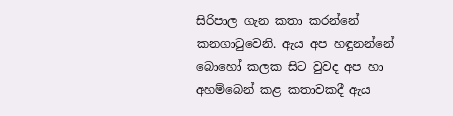සිරිපාල ගැන කතා කරන්නේ කනගාටුවෙනි. ඇය අප හඳුනන්නේ බොහෝ කලක සිට වුවද අප හා අහම්බෙන් කළ කතාවකදී ඇය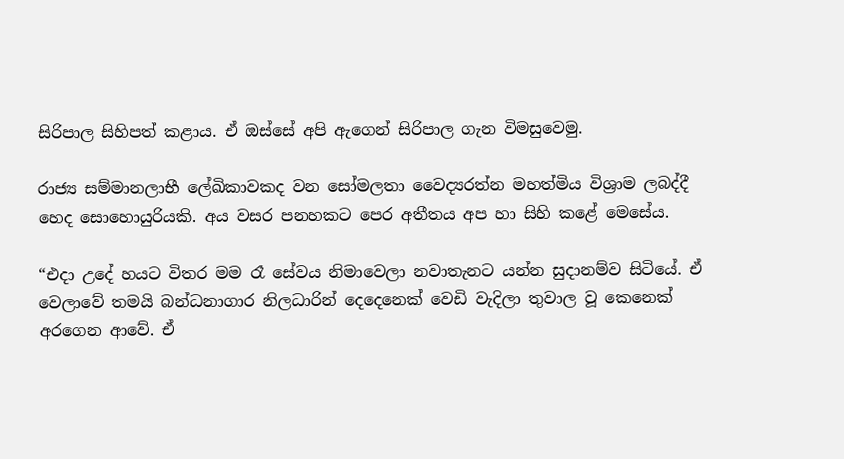සිරිපාල සිහිපත් කළාය. ඒ ඔස්සේ අපි ඇගෙන් සිරිපාල ගැන විමසුවෙමු.

රාජ්‍ය සම්මානලාභී ලේඛිකාවකද වන සෝමලතා වෛද්‍යරත්න මහත්මිය විශ්‍රාම ලබද්දී හෙද සොහොයුරියකි. අය වසර පනහකට පෙර අතීතය අප හා සිහි කළේ මෙසේය.

“එදා උදේ හයට විතර මම රෑ සේවය නිමාවෙලා නවාතැනට යන්න සුදානම්ව සිටියේ. ඒ වෙලාවේ තමයි බන්ධනාගාර නිලධාරින් දෙදෙනෙක් වෙඩි වැදිලා තුවාල වූ කෙනෙක් අරගෙන ආවේ. ඒ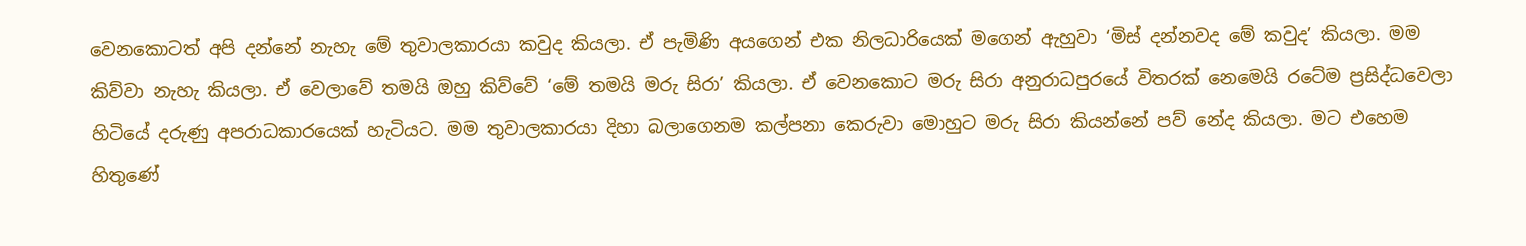වෙනකොටත් අපි දන්නේ නැහැ මේ තුවාලකාරයා කවුද කියලා. ඒ පැමිණි අයගෙන් එක නිලධාරියෙක් මගෙන් ඇහුවා ‘මිස් දන්නවද මේ කවුද’ කියලා. මම කිව්වා නැහැ කියලා. ඒ වෙලාවේ තමයි ඔහු කිව්වේ ‘මේ තමයි මරු සිරා’ කියලා. ඒ වෙනකොට මරු සිරා අනුරාධපුරයේ විතරක් නෙමෙයි රටේම ප්‍රසිද්ධවෙලා හිටියේ දරුණු අපරාධකාරයෙක් හැටියට. මම තුවාලකාරයා දිහා බලාගෙනම කල්පනා කෙරුවා මොහුට මරු සිරා කියන්නේ පව් නේද කියලා. මට එහෙම හිතුණේ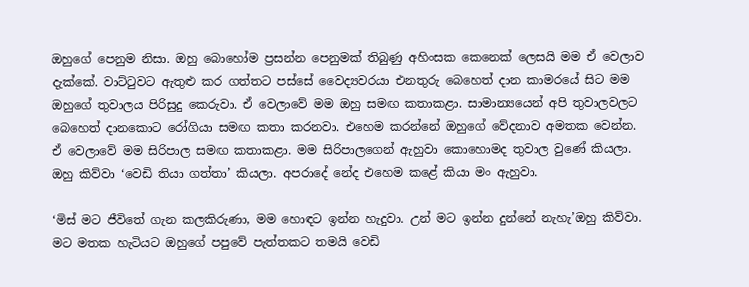ඔහුගේ පෙනුම නිසා. ඔහු බොහෝම ප්‍රසන්න පෙනුමක් තිබුණු අහිංසක කෙනෙක් ලෙසයි මම ඒ වෙලාව දැක්කේ. වාට්ටුවට ඇතුළු කර ගත්තට පස්සේ වෛද්‍යවරයා එනතුරු බෙහෙත් දාන කාමරයේ සිට මම ඔහුගේ තුවාලය පිරිසුදු කෙරුවා. ඒ වෙලාවේ මම ඔහු සමඟ කතාකළා. සාමාන්‍යයෙන් අපි තුවාලවලට බෙහෙත් දානකොට රෝගියා සමඟ කතා කරනවා. එහෙම කරන්නේ ඔහුගේ වේදනාව අමතක වෙන්න. ඒ වෙලාවේ මම සිරිපාල සමඟ කතාකළා. මම සිරිපාලගෙන් ඇහුවා කොහොමද තුවාල වුණේ කියලා. ඔහු කිව්වා ‘වෙඩි තියා ගත්තා’ කියලා. අපරාදේ නේද එහෙම කළේ කියා මං ඇහුවා.

‘මිස් මට ජීවිතේ ගැන කලකිරුණා, මම හොඳට ඉන්න හැදුවා. උන් මට ඉන්න දුන්නේ නැහැ’ඔහු කිව්වා. මට මතක හැටියට ඔහුගේ පපුවේ පැත්තකට තමයි වෙඩි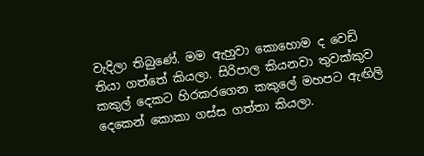වැදිලා තිබුණේ. මම ඇහුවා කොහොම ද වෙඩි තියා ගත්තේ කියලා. සිරිපාල කියනවා තුවක්කුව කකුල් දෙකට හිරකරගෙන කකුලේ මහපට ඇඟිලි දෙකෙන් කොකා ගස්ස ගත්තා කියලා.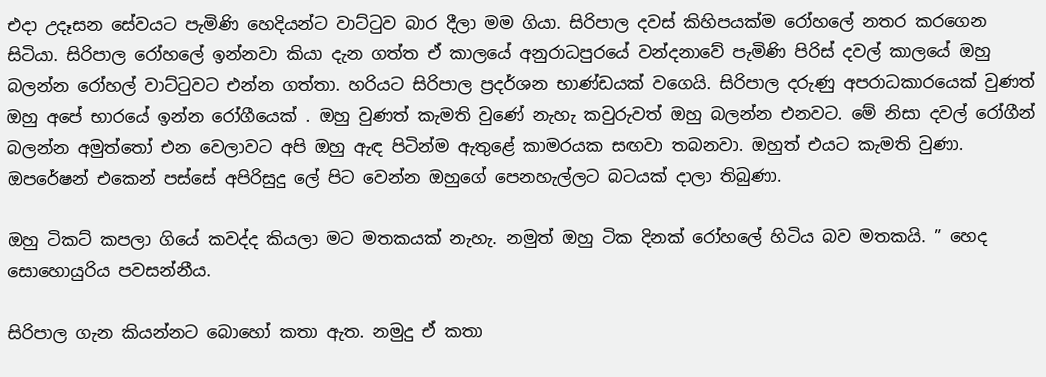එදා උදෑසන සේවයට පැමිණි හෙදියන්ට වාට්ටුව බාර දීලා මම ගියා. සිරිපාල දවස් කිහිපයක්ම රෝහලේ නතර කරගෙන සිටියා. සිරිපාල රෝහලේ ඉන්නවා කියා දැන ගත්ත ඒ කාලයේ අනුරාධපුරයේ වන්දනාවේ පැමිණි පිරිස් දවල් කාලයේ ඔහු බලන්න රෝහල් වාට්ටුවට එන්න ගත්තා. හරියට සිරිපාල ප්‍රදර්ශන භාණ්ඩයක් වගෙයි. සිරිපාල දරුණු අපරාධකාරයෙක් වුණත් ඔහු අපේ භාරයේ ඉන්න රෝගීයෙක් . ඔහු වුණත් කැමති වුණේ නැහැ කවුරුවත් ඔහු බලන්න එනවට. මේ නිසා දවල් රෝගීන් බලන්න අමුත්තෝ එන වෙලාවට අපි ඔහු ඇඳ පිටින්ම ඇතුළේ කාමරයක සඟවා තබනවා. ඔහුත් එයට කැමති වුණා. ඔපරේෂන් එකෙන් පස්සේ අපිරිසුදු ලේ පිට වෙන්න ඔහුගේ පෙනහැල්ලට බටයක් දාලා තිබුණා.

ඔහු ටිකට් කපලා ගියේ කවද්ද කියලා මට මතකයක් නැහැ. නමුත් ඔහු ටික දිනක් රෝහලේ හිටිය බව මතකයි. ” හෙද සොහොයුරිය පවසන්නීය.

සිරිපාල ගැන කියන්නට බොහෝ කතා ඇත. නමුදු ඒ කතා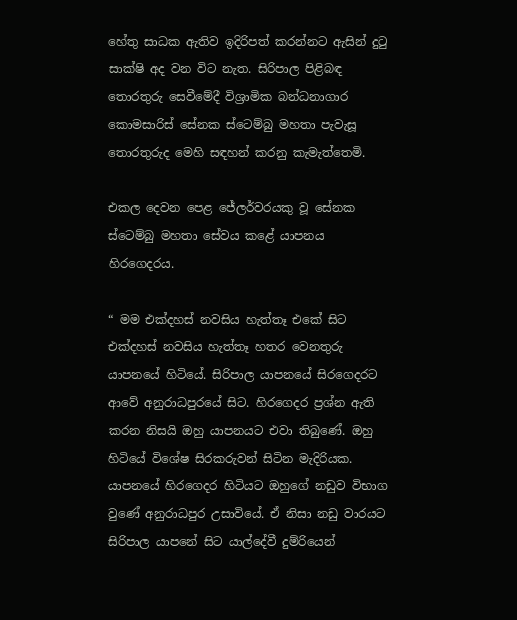හේතු සාධක ඇතිව ඉදිරිපත් කරන්නට ඇසින් දුටු සාක්ෂි අද වන විට නැත. සිරිපාල පිළිබඳ තොරතුරු සෙවීමේදී විශ්‍රාමික බන්ධනාගාර කොමසාරිස් සේනක ස්ටෙම්බු මහතා පැවැසූ තොරතුරුද මෙහි සඳහන් කරනු කැමැත්තෙමි.

එකල දෙවන පෙළ ජේලර්වරයකු වූ සේනක ස්ටෙම්බු මහතා සේවය කළේ යාපනය හිරගෙදරය.

“ මම එක්දහස් නවසිය හැත්තෑ එකේ සිට එක්දහස් නවසිය හැත්තෑ හතර වෙනතුරු යාපනයේ හිටියේ. සිරිපාල යාපනයේ සිරගෙදරට ආවේ අනුරාධපුරයේ සිට. හිරගෙදර ප්‍රශ්න ඇති කරන නිසයි ඔහු යාපනයට එවා තිබුණේ. ඔහු හිටියේ විශේෂ සිරකරුවන් සිටින මැදිරියක. යාපනයේ හිරගෙදර හිටියට ඔහුගේ නඩුව විභාග වුණේ අනුරාධපුර උසාවියේ. ඒ නිසා නඩු වාරයට සිරිපාල යාපනේ සිට යාල්දේවී දුම්රියෙන්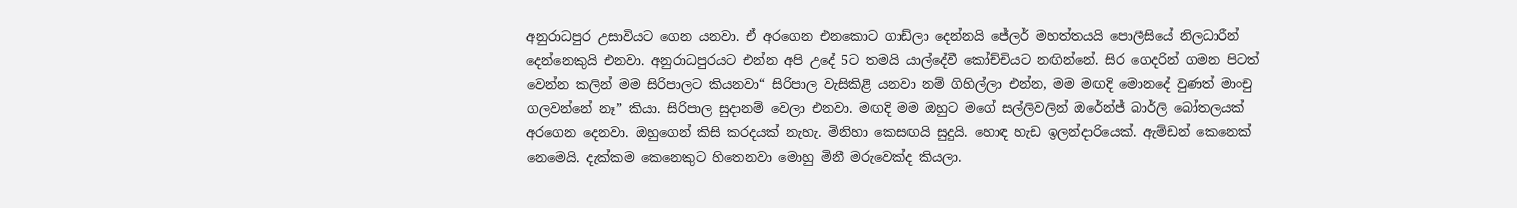අනුරාධපුර උසාවියට ගෙන යනවා. ඒ අරගෙන එනකොට ගාඩ්ලා දෙන්නයි ජේලර් මහත්තයයි පොලීසියේ නිලධාරීන් දෙන්නෙකුයි එනවා. අනුරාධපුරයට එන්න අපි උදේ 5ට තමයි යාල්දේවී කෝච්චියට නඟින්නේ. සිර ගෙදරින් ගමන පිටත් වෙන්න කලින් මම සිරිපාලට කියනවා“ සිරිපාල වැසිකිළි යනවා නම් ගිහිල්ලා එන්න, මම මඟදි මොනදේ වුණත් මාංචු ගලවන්නේ නෑ” කියා. සිරිපාල සුදානම් වෙලා එනවා. මඟදි මම ඔහුට මගේ සල්ලිවලින් ඔරේන්ජ් බාර්ලි බෝතලයක් අරගෙන දෙනවා. ඔහුගෙන් කිසි කරදයක් නැහැ. මිනිහා කෙසඟයි සුදුයි. හොඳ හැඩ ඉලන්දාරියෙක්. ඇම්ඩන් කෙනෙක් නෙමෙයි. දැක්කම කෙනෙකුට හිතෙනවා මොහු මිනී මරුවෙක්ද කියලා.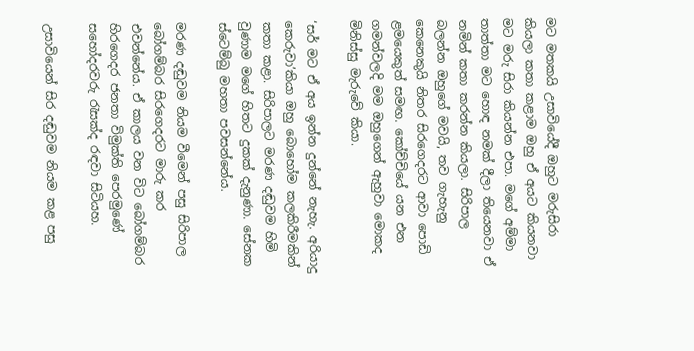මට මතකයි උසාවියේදී ඔහුට මරුසිරා කියලා කතා කළාම ඔහු ඒ අයට කියනවා මට මරු සිරා කියන්න එපා. මගේ අම්මා තාත්තා මට හොඳ නමක් දීලා තියෙනවා ඒ නමින් කතා කරන්න කියලා. සිරිපාල බලන්න ඔහුගේ මවයි, තව ගැහැනු කෙනෙකුයි නිතර සිරගෙදරට ආවා පොඩි ළමයෙකුත් සමඟ. කෝච්චියේ යන එන ගමන්වලදි මම ඔහුගෙන් ඇහුවා මොකද මිනිස්සු මැරුවේ කියා.

‘සර් මට ඒ අය ඉන්න දුන්නේ නැහැ. අරියාදු කෙරුවා’කියා ඔහු බොහෝම කලකිරීමකින් කතා කළා. සිරිපාලට මරණ දඬුවම හිමි වුණාම මගේ හිතට දුකක් දැනුණා. සේනක ස්ටෙම්බු මහතා පවසන්නේය.

මරණ දඬුවම නියම වීමෙන් පසු සිරිපාල බෝගම්බර සිරගෙදරට මාරු කර එවන්නේය. ඒ කාලය වන විට බෝගම්බර හිරගෙදර ජනතා විමුක්ති පෙරමුණේ සහෝදරවරු රැසක්ද රඳවා සිටියහ.

උසාවියෙන් සිර දඬුවම නියම කළ පසු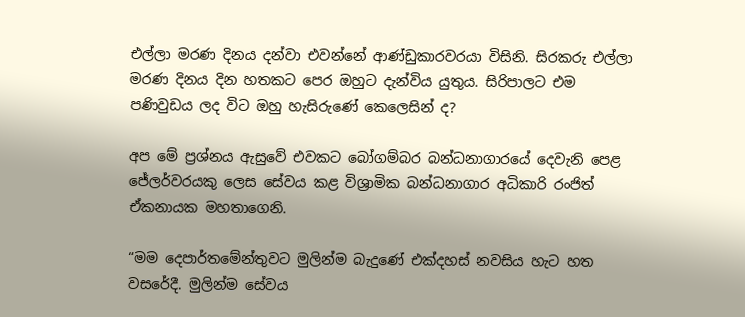එල්ලා මරණ දිනය දන්වා එවන්නේ ආණ්ඩුකාරවරයා විසිනි. සිරකරු එල්ලා මරණ දිනය දින හතකට පෙර ඔහුට දැන්විය යුතුය. සිරිපාලට එම පණිවුඩය ලද විට ඔහු හැසිරුණේ කෙලෙසින් ද?

අප මේ ප්‍රශ්නය ඇසුවේ එවකට බෝගම්බර බන්ධනාගාරයේ දෙවැනි පෙළ ජේලර්වරයකු ලෙස සේවය කළ විශ්‍රාමික බන්ධනාගාර අධිකාරි රංජිත් ඒකනායක මහතාගෙනි.

“මම දෙපාර්තමේන්තුවට මුලින්ම බැදුණේ එක්දහස් නවසිය හැට හත වසරේදී. මුලින්ම සේවය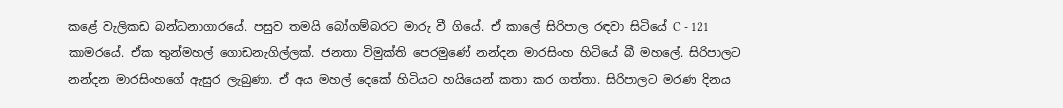කළේ වැලිකඩ බන්ධනාගාරයේ. පසුව තමයි බෝගම්බරට මාරු වී ගියේ. ඒ කාලේ සිරිපාල රඳවා සිටියේ C - 121 කාමරයේ. ඒක තුන්මහල් ගොඩනැගිල්ලක්. ජනතා විමුක්ති පෙරමුණේ නන්දන මාරසිංහ හිටියේ බී මහලේ. සිරිපාලට නන්දන මාරසිංහගේ ඇසුර ලැබුණා. ඒ අය මහල් දෙකේ හිටියට හයියෙන් කතා කර ගත්තා. සිරිපාලට මරණ දිනය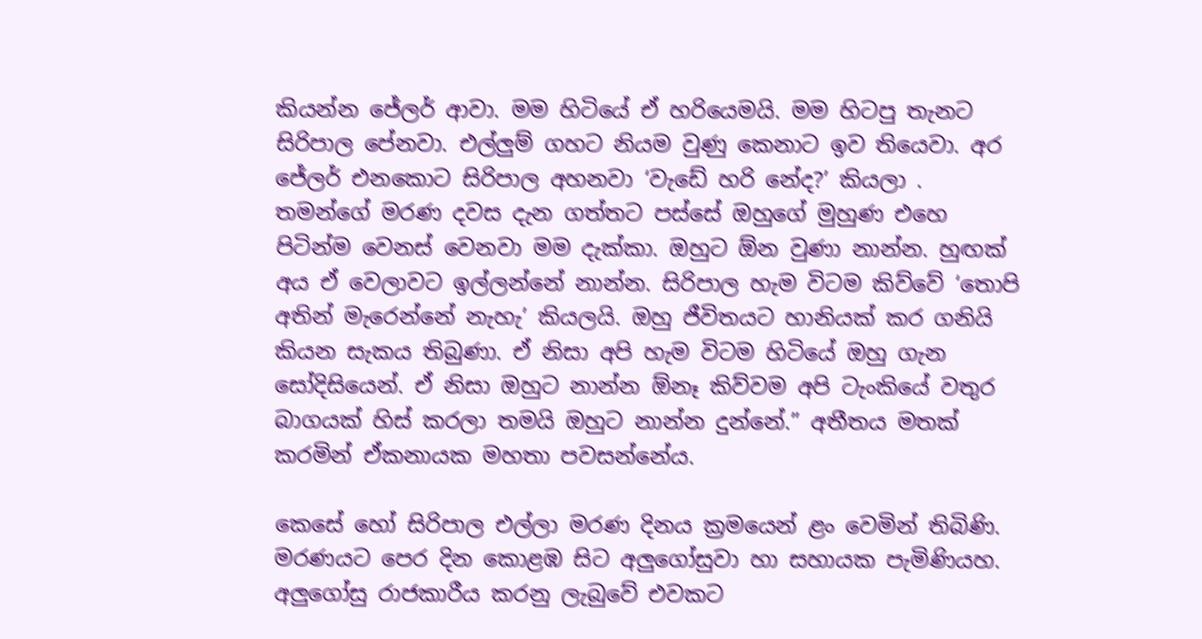කියන්න ජේලර් ආවා. මම හිටියේ ඒ හරියෙමයි. මම හිටපු තැනට සිරිපාල පේනවා. එල්ලුම් ගහට නියම වුණු කෙනාට ඉව තියෙවා. අර ජේලර් එනකොට සිරිපාල අහනවා ‘වැඩේ හරි නේද?’ කියලා . තමන්ගේ මරණ දවස දැන ගත්තට පස්සේ ඔහුගේ මුහුණ එහෙ පිටින්ම වෙනස් වෙනවා මම දැක්කා. ඔහුට ඕන වුණා නාන්න. හුඟක් අය ඒ වෙලාවට ඉල්ලන්නේ නාන්න. සිරිපාල හැම විටම කිව්වේ ‘තොපි අතින් මැරෙන්නේ නැහැ’ කියලයි. ඔහු ජීවිතයට හානියක් කර ගනියි කියන සැකය තිබුණා. ඒ නිසා අපි හැම විටම හිටියේ ඔහු ගැන සෝදිසියෙන්. ඒ නිසා ඔහුට නාන්න ඕනෑ කිව්වම අපි ටැංකියේ වතුර බාගයක් හිස් කරලා තමයි ඔහුට නාන්න දුන්නේ.” අතීතය මතක් කරමින් ඒකනායක මහතා පවසන්නේය.

කෙසේ හෝ සිරිපාල එල්ලා මරණ දිනය ක්‍රමයෙන් ළං වෙමින් තිබිණි. මරණයට පෙර දින කොළඹ සිට අලුගෝසුවා හා සහායක පැමිණියහ. අලුගෝසු රාජකාරීය කරනු ලැබුවේ එවකට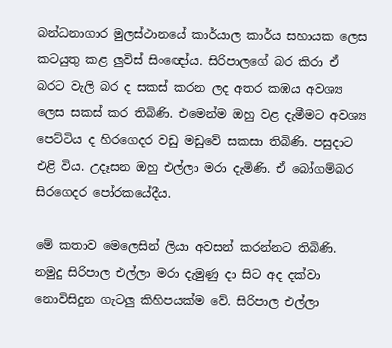බන්ධනාගාර මුලස්ථානයේ කාර්යාල කාර්ය සහායක ලෙස කටයුතු කළ ලුවිස් සිංඥෝය. සිරිපාලගේ බර කිරා ඒ බරට වැලි බර ද සකස් කරන ලද අතර කඹය අවශ්‍ය ලෙස සකස් කර තිබිණි. එමෙන්ම ඔහු වළ දැමීමට අවශ්‍ය පෙට්ටිය ද හිරගෙදර වඩු මඩුවේ සකසා තිබිණි. පසුදාට එළි විය. උදෑසන ඔහු එල්ලා මරා දැමිණි. ඒ බෝගම්බර සිරගෙදර පෝරකයේදීය.

මේ කතාව මෙලෙසින් ලියා අවසන් කරන්නට තිබිණි. නමුදු සිරිපාල එල්ලා මරා දැමුණු දා සිට අද දක්වා නොවිසිදුන ගැටලු කිහිපයක්ම වේ. සිරිපාල එල්ලා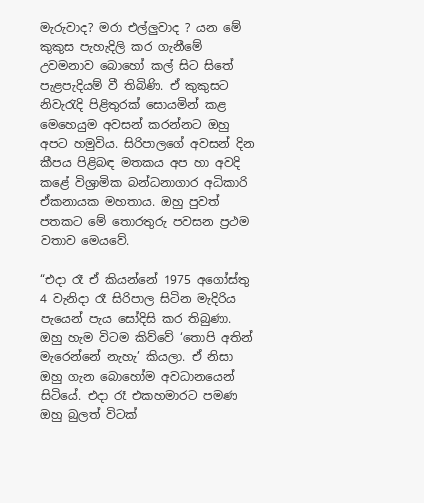මැරුවාද? මරා එල්ලුවාද ? යන මේ කුකුස පැහැදිලි කර ගැනීමේ උවමනාව බොහෝ කල් සිට සිතේ පැළපැදියම් වී තිබිණි. ඒ කුකුසට නිවැරැදි පිළිතුරක් සොයමින් කළ මෙහෙයුම අවසන් කරන්නට ඔහු අපට හමුවිය. සිරිපාලගේ අවසන් දින කීපය පිළිබඳ මතකය අප හා අවදි කළේ විශ්‍රාමික බන්ධනාගාර අධිකාරි ඒකනායක මහතාය. ඔහු පුවත් පතකට මේ තොරතුරු පවසන ප්‍රථම වතාව මෙයවේ.

“එදා රෑ ඒ කියන්නේ 1975 අගෝස්තු 4 වැනිදා රෑ සිරිපාල සිටින මැදිරිය පැයෙන් පැය සෝදිසි කර තිබුණා. ඔහු හැම විටම කිව්වේ ‘තොපි අතින් මැරෙන්නේ නැහැ’ කියලා. ඒ නිසා ඔහු ගැන බොහෝම අවධානයෙන් සිටියේ. එදා රෑ එකහමාරට පමණ ඔහු බුලත් විටක්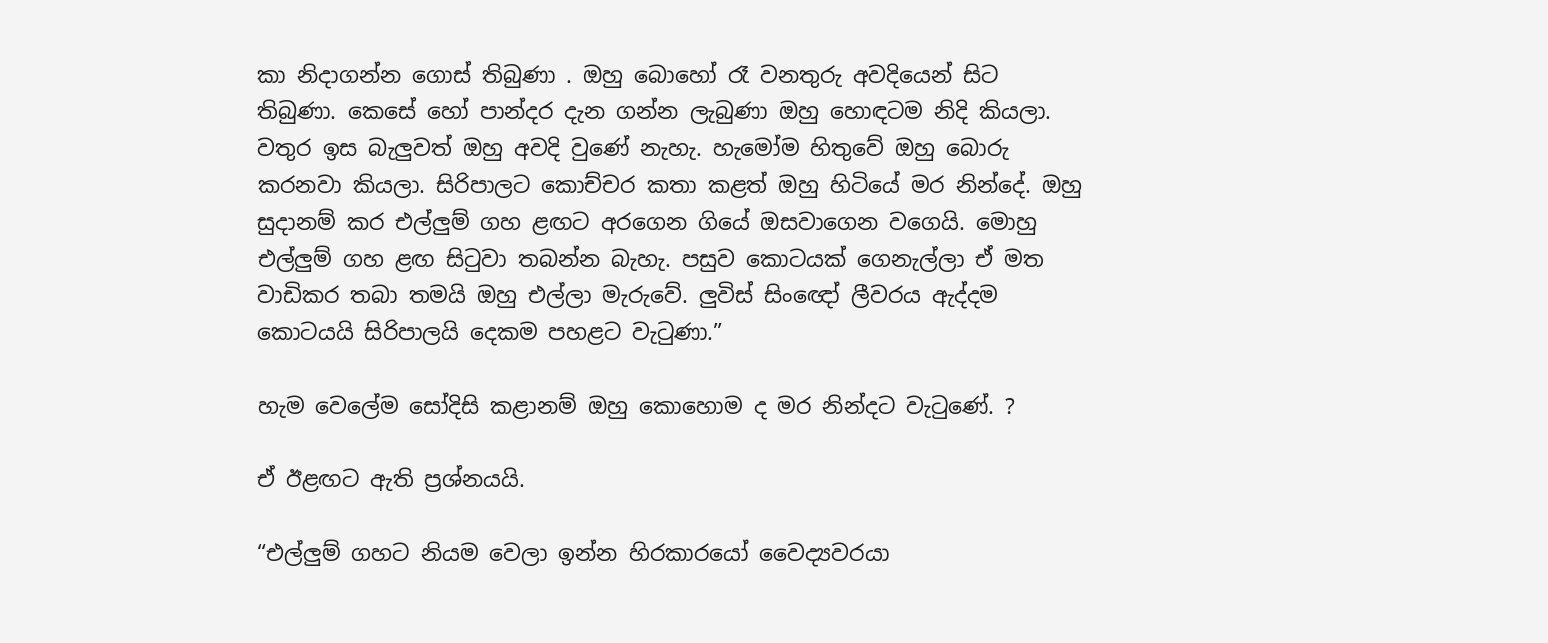කා නිදාගන්න ගොස් තිබුණා . ඔහු බොහෝ රෑ වනතුරු අවදියෙන් සිට තිබුණා. කෙසේ හෝ පාන්දර දැන ගන්න ලැබුණා ඔහු හොඳටම නිදි කියලා. වතුර ඉස බැලුවත් ඔහු අවදි වුණේ නැහැ. හැමෝම හිතුවේ ඔහු බොරු කරනවා කියලා. සිරිපාලට කොච්චර කතා කළත් ඔහු හිටියේ මර නින්දේ. ඔහු සුදානම් කර එල්ලුම් ගහ ළඟට අරගෙන ගියේ ඔසවාගෙන වගෙයි. මොහු එල්ලුම් ගහ ළඟ සිටුවා තබන්න බැහැ. පසුව කොටයක් ගෙනැල්ලා ඒ මත වාඩිකර තබා තමයි ඔහු එල්ලා මැරුවේ. ලුවිස් සිංඥෝ ලීවරය ඇද්දම කොටයයි සිරිපාලයි දෙකම පහළට වැටුණා.”

හැම වෙලේම සෝදිසි කළානම් ඔහු කොහොම ද මර නින්දට වැටුණේ. ?

ඒ ඊළඟට ඇති ප්‍රශ්නයයි.

“එල්ලුම් ගහට නියම වෙලා ඉන්න හිරකාරයෝ වෛද්‍යවරයා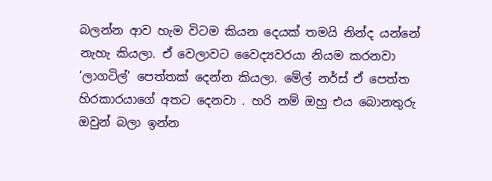බලන්න ආව හැම විටම කියන දෙයක් තමයි නින්ද යන්නේ නැහැ කියලා. ඒ වෙලාවට වෛද්‍යවරයා නියම කරනවා ‘ලාගටිල්‘ පෙත්තක් දෙන්න කියලා. මේල් නර්ස් ඒ පෙත්ත හිරකාරයාගේ අතට දෙනවා . හරි නම් ඔහු එය බොනතුරු ඔවුන් බලා ඉන්න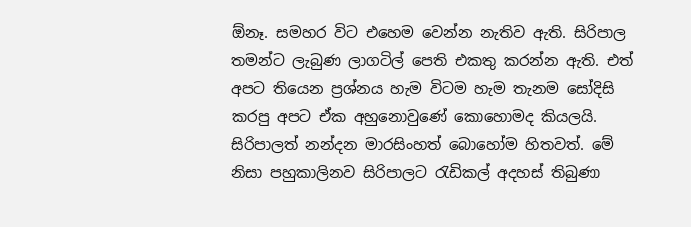ඕනෑ. සමහර විට එහෙම වෙන්න නැතිව ඇති. සිරිපාල තමන්ට ලැබුණ ලාගටිල් පෙති එකතු කරන්න ඇති. එත් අපට තියෙන ප්‍රශ්නය හැම විටම හැම තැනම සෝදිසි කරපු අපට ඒක අහුනොවුණේ කොහොමද කියලයි. සිරිපාලත් නන්දන මාරසිංහත් බොහෝම හිතවත්. මේ නිසා පහුකාලිනව සිරිපාලට රැඩිකල් අදහස් තිබුණා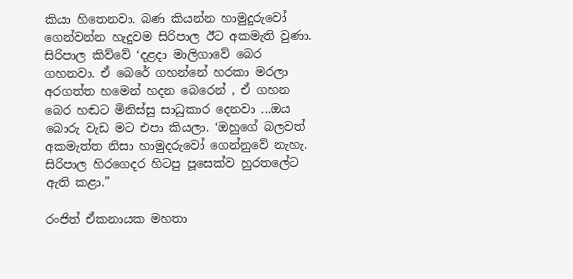කියා හිතෙනවා. බණ කියන්න හාමුදුරුවෝ ගෙන්වන්න හැදුවම සිරිපාල ඊට අකමැති වුණා. සිරිපාල කිව්වේ ‘දළදා මාලිගාවේ බෙර ගහනවා. ඒ බෙරේ ගහන්නේ හරකා මරලා අරගත්ත හමෙන් හදන බෙරෙන් , ඒ ගහන බෙර හඬට මිනිස්සු සාධුකාර දෙනවා ...ඔය බොරු වැඩ මට එපා කියලා. ‘ඔහුගේ බලවත් අකමැත්ත නිසා හාමුදරුවෝ ගෙන්නුවේ නැහැ. සිරිපාල හිරගෙදර හිටපු පූසෙක්ව හුරතලේට ඇති කළා.”

රංජිත් ඒකනායක මහතා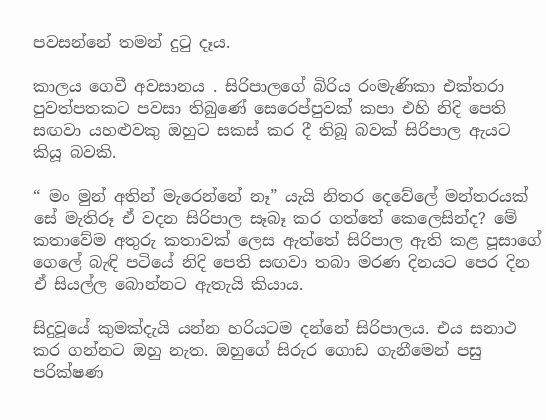පවසන්නේ තමන් දුටු දෑය.

කාලය ගෙවී අවසානය . සිරිපාලගේ බිරිය රංමැණිකා එක්තරා පුවත්පතකට පවසා තිබුණේ සෙරෙප්පුවක් කපා එහි නිදි පෙති සඟවා යහළුවකු ඔහුට සකස් කර දී තිබූ බවක් සිරිපාල ඇයට කියූ බවකි.

“ මං මුන් අතින් මැරෙන්නේ නෑ” යැයි නිතර දෙවේලේ මන්තරයක් සේ මැතිරූ ඒ වදන සිරිපාල සෑබෑ කර ගත්තේ කෙලෙසින්ද? මේ කතාවේම අතුරු කතාවක් ලෙස ඇත්තේ සිරිපාල ඇති කළ පූසාගේ ගෙලේ බැඳි පටියේ නිදි පෙති සඟවා තබා මරණ දිනයට පෙර දින ඒ සියල්ල බොන්නට ඇතැයි කියාය.

සිදුවූයේ කුමක්දැයි යන්න හරියටම දන්නේ සිරිපාලය. එය සනාථ කර ගන්නට ඔහු නැත. ඔහුගේ සිරුර ගොඩ ගැනීමෙන් පසු පරික්ෂණ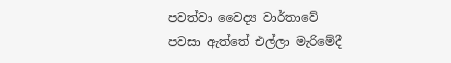පවත්වා වෛද්‍ය වාර්තාවේ පවසා ඇත්තේ එල්ලා මැරිමේදී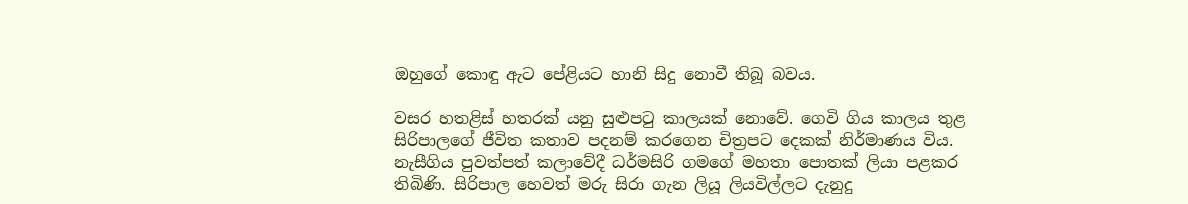ඔහුගේ කොඳු ඇට පේළියට හානි සිදු නොවී තිබූ බවය.

වසර හතළිස් හතරක් යනු සුළුපටු කාලයක් නොවේ. ගෙවි ගිය කාලය තුළ සිරිපාලගේ ජීවිත කතාව පදනම් කරගෙන චිත්‍රපට දෙකක් නිර්මාණය විය. නැසීගිය පුවත්පත් කලාවේදී ධර්මසිරි ගමගේ මහතා පොතක් ලියා පළකර තිබිණි. සිරිපාල හෙවත් මරු සිරා ගැන ලියූ ලියවිල්ලට දැනුදු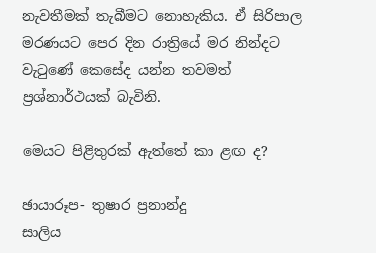නැවතීමක් තැබීමට නොහැකිය. ඒ සිරිපාල මරණයට පෙර දින රාත්‍රියේ මර නින්දට වැටුණේ කෙසේද යන්න තවමත් ප්‍රශ්නාර්ථයක් බැවිනි.

මෙයට පිළිතුරක් ඇත්තේ කා ළඟ ද?

ඡායාරූප- තුෂාර ප්‍රනාන්දු
සාලිය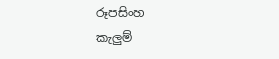රූපසිංහ
කැලුම්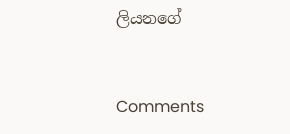ලියනගේ



Comments